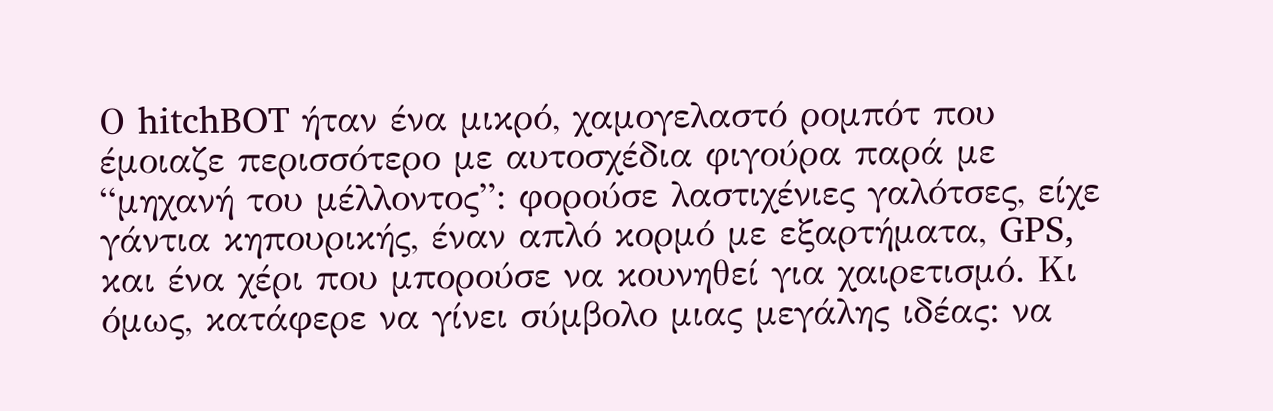Ο hitchBOT ήταν ένα μικρό, χαμογελαστό ρομπότ που έμοιαζε περισσότερο με αυτοσχέδια φιγούρα παρά με “μηχανή του μέλλοντος”: φορούσε λαστιχένιες γαλότσες, είχε γάντια κηπουρικής, έναν απλό κορμό με εξαρτήματα, GPS, και ένα χέρι που μπορούσε να κουνηθεί για χαιρετισμό. Κι όμως, κατάφερε να γίνει σύμβολο μιας μεγάλης ιδέας: να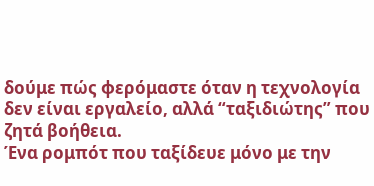δούμε πώς φερόμαστε όταν η τεχνολογία δεν είναι εργαλείο, αλλά “ταξιδιώτης” που ζητά βοήθεια.
Ένα ρομπότ που ταξίδευε μόνο με την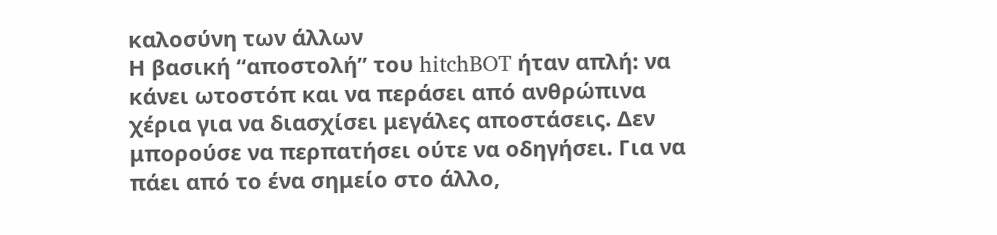καλοσύνη των άλλων
Η βασική “αποστολή” του hitchBOT ήταν απλή: να κάνει ωτοστόπ και να περάσει από ανθρώπινα χέρια για να διασχίσει μεγάλες αποστάσεις. Δεν μπορούσε να περπατήσει ούτε να οδηγήσει. Για να πάει από το ένα σημείο στο άλλο,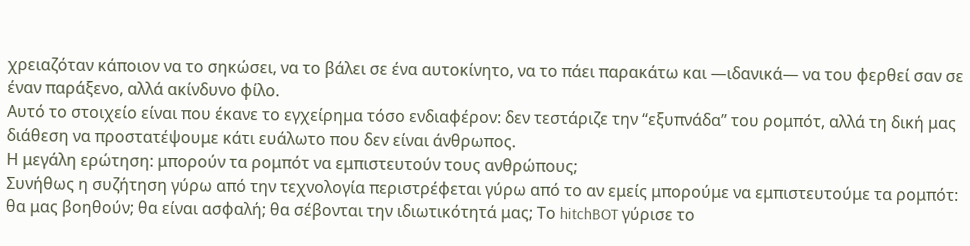χρειαζόταν κάποιον να το σηκώσει, να το βάλει σε ένα αυτοκίνητο, να το πάει παρακάτω και —ιδανικά— να του φερθεί σαν σε έναν παράξενο, αλλά ακίνδυνο φίλο.
Αυτό το στοιχείο είναι που έκανε το εγχείρημα τόσο ενδιαφέρον: δεν τεστάριζε την “εξυπνάδα” του ρομπότ, αλλά τη δική μας διάθεση να προστατέψουμε κάτι ευάλωτο που δεν είναι άνθρωπος.
Η μεγάλη ερώτηση: μπορούν τα ρομπότ να εμπιστευτούν τους ανθρώπους;
Συνήθως η συζήτηση γύρω από την τεχνολογία περιστρέφεται γύρω από το αν εμείς μπορούμε να εμπιστευτούμε τα ρομπότ: θα μας βοηθούν; θα είναι ασφαλή; θα σέβονται την ιδιωτικότητά μας; Το hitchBOT γύρισε το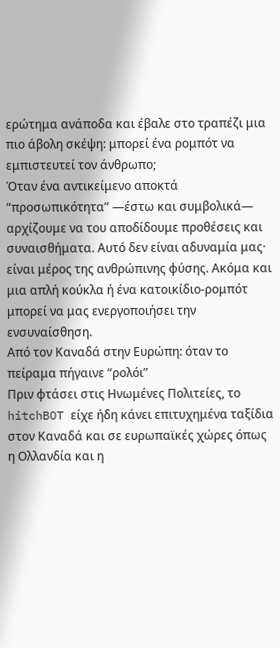ερώτημα ανάποδα και έβαλε στο τραπέζι μια πιο άβολη σκέψη: μπορεί ένα ρομπότ να εμπιστευτεί τον άνθρωπο;
Όταν ένα αντικείμενο αποκτά “προσωπικότητα” —έστω και συμβολικά— αρχίζουμε να του αποδίδουμε προθέσεις και συναισθήματα. Αυτό δεν είναι αδυναμία μας· είναι μέρος της ανθρώπινης φύσης. Ακόμα και μια απλή κούκλα ή ένα κατοικίδιο-ρομπότ μπορεί να μας ενεργοποιήσει την ενσυναίσθηση.
Από τον Καναδά στην Ευρώπη: όταν το πείραμα πήγαινε “ρολόι”
Πριν φτάσει στις Ηνωμένες Πολιτείες, το hitchBOT είχε ήδη κάνει επιτυχημένα ταξίδια στον Καναδά και σε ευρωπαϊκές χώρες όπως η Ολλανδία και η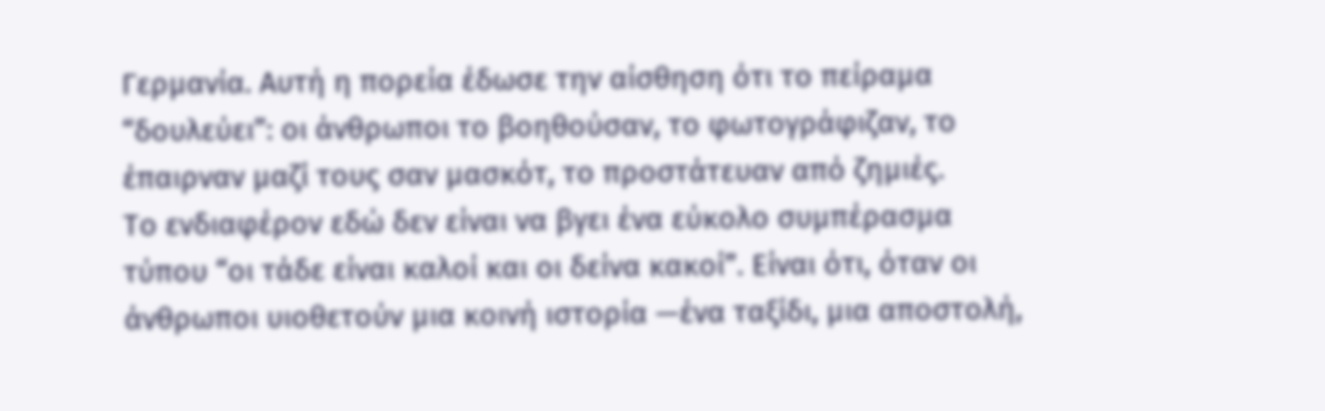Γερμανία. Αυτή η πορεία έδωσε την αίσθηση ότι το πείραμα “δουλεύει”: οι άνθρωποι το βοηθούσαν, το φωτογράφιζαν, το έπαιρναν μαζί τους σαν μασκότ, το προστάτευαν από ζημιές.
Το ενδιαφέρον εδώ δεν είναι να βγει ένα εύκολο συμπέρασμα τύπου “οι τάδε είναι καλοί και οι δείνα κακοί”. Είναι ότι, όταν οι άνθρωποι υιοθετούν μια κοινή ιστορία —ένα ταξίδι, μια αποστολή,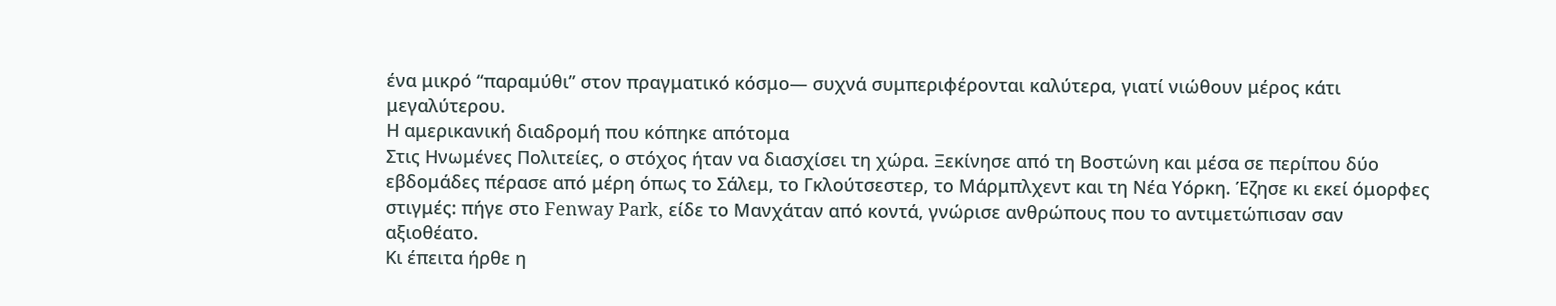ένα μικρό “παραμύθι” στον πραγματικό κόσμο— συχνά συμπεριφέρονται καλύτερα, γιατί νιώθουν μέρος κάτι μεγαλύτερου.
Η αμερικανική διαδρομή που κόπηκε απότομα
Στις Ηνωμένες Πολιτείες, ο στόχος ήταν να διασχίσει τη χώρα. Ξεκίνησε από τη Βοστώνη και μέσα σε περίπου δύο εβδομάδες πέρασε από μέρη όπως το Σάλεμ, το Γκλούτσεστερ, το Μάρμπλχεντ και τη Νέα Υόρκη. Έζησε κι εκεί όμορφες στιγμές: πήγε στο Fenway Park, είδε το Μανχάταν από κοντά, γνώρισε ανθρώπους που το αντιμετώπισαν σαν αξιοθέατο.
Κι έπειτα ήρθε η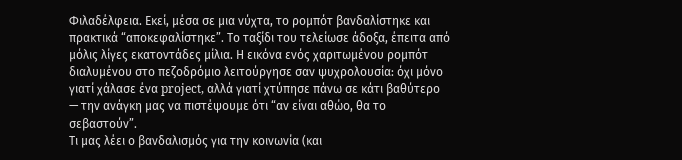Φιλαδέλφεια. Εκεί, μέσα σε μια νύχτα, το ρομπότ βανδαλίστηκε και πρακτικά “αποκεφαλίστηκε”. Το ταξίδι του τελείωσε άδοξα, έπειτα από μόλις λίγες εκατοντάδες μίλια. Η εικόνα ενός χαριτωμένου ρομπότ διαλυμένου στο πεζοδρόμιο λειτούργησε σαν ψυχρολουσία: όχι μόνο γιατί χάλασε ένα project, αλλά γιατί χτύπησε πάνω σε κάτι βαθύτερο — την ανάγκη μας να πιστέψουμε ότι “αν είναι αθώο, θα το σεβαστούν”.
Τι μας λέει ο βανδαλισμός για την κοινωνία (και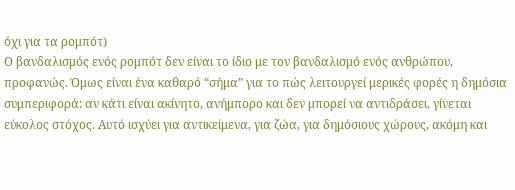όχι για τα ρομπότ)
Ο βανδαλισμός ενός ρομπότ δεν είναι το ίδιο με τον βανδαλισμό ενός ανθρώπου, προφανώς. Όμως είναι ένα καθαρό “σήμα” για το πώς λειτουργεί μερικές φορές η δημόσια συμπεριφορά: αν κάτι είναι ακίνητο, ανήμπορο και δεν μπορεί να αντιδράσει, γίνεται εύκολος στόχος. Αυτό ισχύει για αντικείμενα, για ζώα, για δημόσιους χώρους, ακόμη και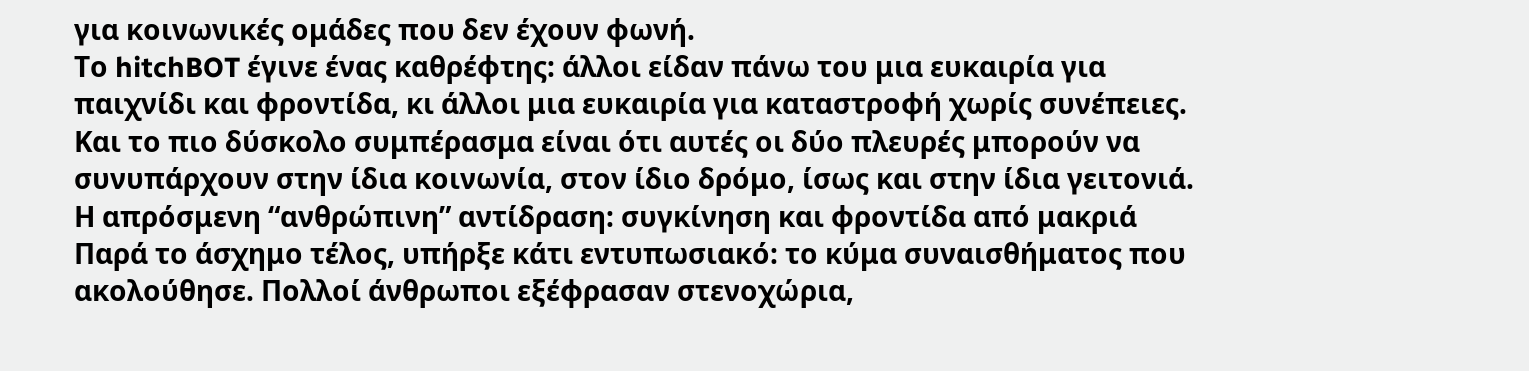για κοινωνικές ομάδες που δεν έχουν φωνή.
Το hitchBOT έγινε ένας καθρέφτης: άλλοι είδαν πάνω του μια ευκαιρία για παιχνίδι και φροντίδα, κι άλλοι μια ευκαιρία για καταστροφή χωρίς συνέπειες. Και το πιο δύσκολο συμπέρασμα είναι ότι αυτές οι δύο πλευρές μπορούν να συνυπάρχουν στην ίδια κοινωνία, στον ίδιο δρόμο, ίσως και στην ίδια γειτονιά.
Η απρόσμενη “ανθρώπινη” αντίδραση: συγκίνηση και φροντίδα από μακριά
Παρά το άσχημο τέλος, υπήρξε κάτι εντυπωσιακό: το κύμα συναισθήματος που ακολούθησε. Πολλοί άνθρωποι εξέφρασαν στενοχώρια,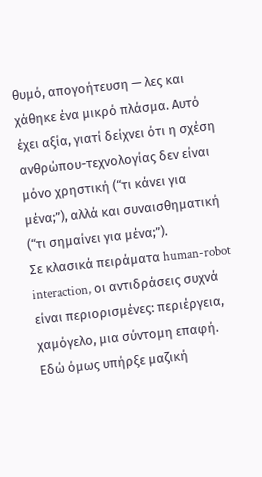θυμό, απογοήτευση — λες και χάθηκε ένα μικρό πλάσμα. Αυτό έχει αξία, γιατί δείχνει ότι η σχέση ανθρώπου-τεχνολογίας δεν είναι μόνο χρηστική (“τι κάνει για μένα;”), αλλά και συναισθηματική (“τι σημαίνει για μένα;”).
Σε κλασικά πειράματα human-robot interaction, οι αντιδράσεις συχνά είναι περιορισμένες: περιέργεια, χαμόγελο, μια σύντομη επαφή. Εδώ όμως υπήρξε μαζική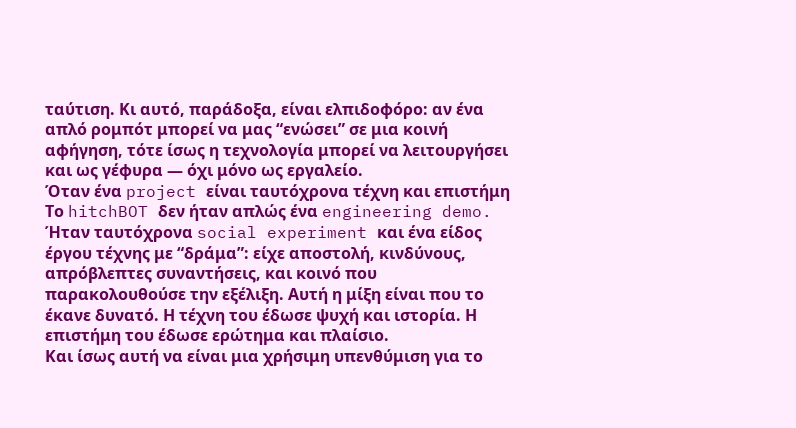ταύτιση. Κι αυτό, παράδοξα, είναι ελπιδοφόρο: αν ένα απλό ρομπότ μπορεί να μας “ενώσει” σε μια κοινή αφήγηση, τότε ίσως η τεχνολογία μπορεί να λειτουργήσει και ως γέφυρα — όχι μόνο ως εργαλείο.
Όταν ένα project είναι ταυτόχρονα τέχνη και επιστήμη
Το hitchBOT δεν ήταν απλώς ένα engineering demo. Ήταν ταυτόχρονα social experiment και ένα είδος έργου τέχνης με “δράμα”: είχε αποστολή, κινδύνους, απρόβλεπτες συναντήσεις, και κοινό που παρακολουθούσε την εξέλιξη. Αυτή η μίξη είναι που το έκανε δυνατό. Η τέχνη του έδωσε ψυχή και ιστορία. Η επιστήμη του έδωσε ερώτημα και πλαίσιο.
Και ίσως αυτή να είναι μια χρήσιμη υπενθύμιση για το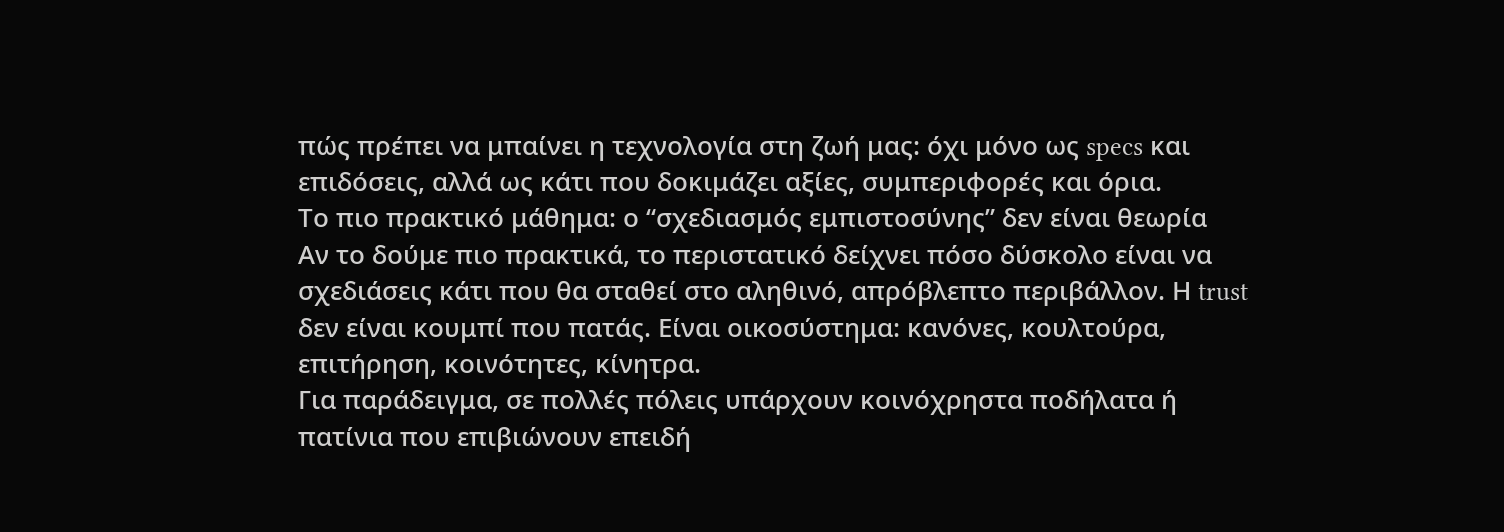πώς πρέπει να μπαίνει η τεχνολογία στη ζωή μας: όχι μόνο ως specs και επιδόσεις, αλλά ως κάτι που δοκιμάζει αξίες, συμπεριφορές και όρια.
Το πιο πρακτικό μάθημα: ο “σχεδιασμός εμπιστοσύνης” δεν είναι θεωρία
Αν το δούμε πιο πρακτικά, το περιστατικό δείχνει πόσο δύσκολο είναι να σχεδιάσεις κάτι που θα σταθεί στο αληθινό, απρόβλεπτο περιβάλλον. Η trust δεν είναι κουμπί που πατάς. Είναι οικοσύστημα: κανόνες, κουλτούρα, επιτήρηση, κοινότητες, κίνητρα.
Για παράδειγμα, σε πολλές πόλεις υπάρχουν κοινόχρηστα ποδήλατα ή πατίνια που επιβιώνουν επειδή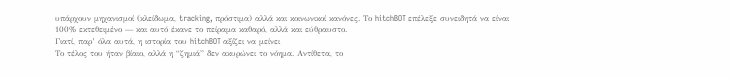υπάρχουν μηχανισμοί (κλείδωμα, tracking, πρόστιμα) αλλά και κοινωνικοί κανόνες. Το hitchBOT επέλεξε συνειδητά να είναι 100% εκτεθειμένο — και αυτό έκανε το πείραμα καθαρό, αλλά και εύθραυστο.
Γιατί, παρ’ όλα αυτά, η ιστορία του hitchBOT αξίζει να μείνει
Το τέλος του ήταν βίαιο, αλλά η “ζημιά” δεν ακυρώνει το νόημα. Αντίθετα, το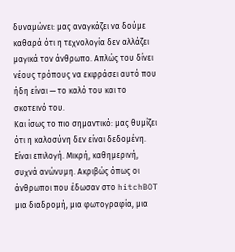δυναμώνει: μας αναγκάζει να δούμε καθαρά ότι η τεχνολογία δεν αλλάζει μαγικά τον άνθρωπο. Απλώς του δίνει νέους τρόπους να εκφράσει αυτό που ήδη είναι — το καλό του και το σκοτεινό του.
Και ίσως το πιο σημαντικό: μας θυμίζει ότι η καλοσύνη δεν είναι δεδομένη. Είναι επιλογή. Μικρή, καθημερινή, συχνά ανώνυμη. Ακριβώς όπως οι άνθρωποι που έδωσαν στο hitchBOT μια διαδρομή, μια φωτογραφία, μια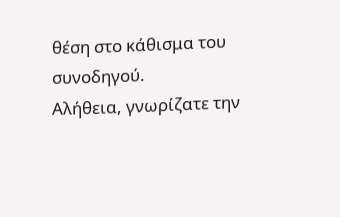θέση στο κάθισμα του συνοδηγού.
Αλήθεια, γνωρίζατε την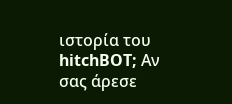ιστορία του hitchBOT; Αν σας άρεσε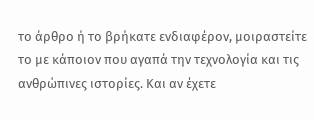το άρθρο ή το βρήκατε ενδιαφέρον, μοιραστείτε το με κάποιον που αγαπά την τεχνολογία και τις ανθρώπινες ιστορίες. Και αν έχετε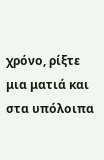χρόνο, ρίξτε μια ματιά και στα υπόλοιπα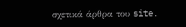σχετικά άρθρα του site.